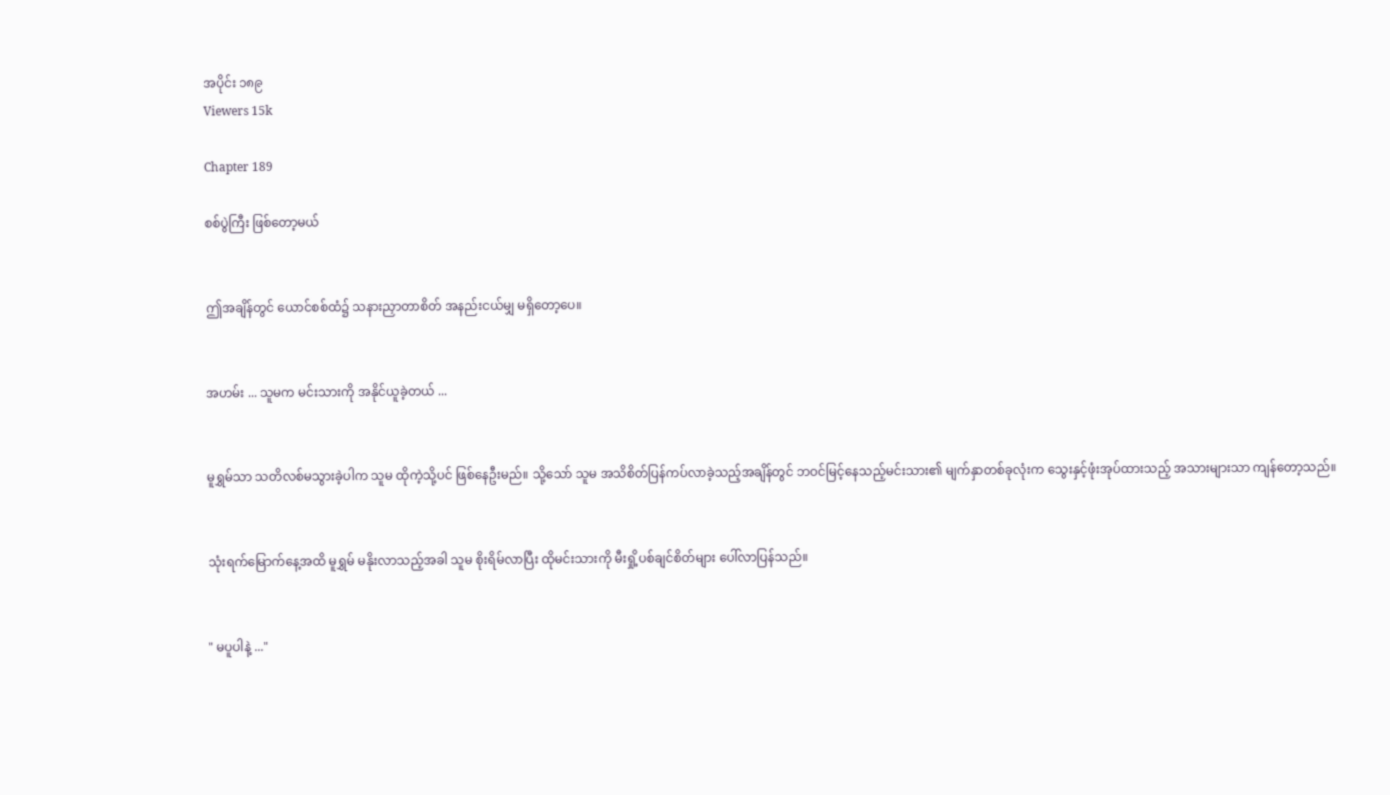အပိုင်း ၁၈၉
Viewers 15k

Chapter 189

စစ်ပွဲကြီး ဖြစ်တော့မယ်


ဤအချိန်တွင် ယောင်စစ်ထံ၌ သနားညှာတာစိတ် အနည်းငယ်မျှ မရှိတော့ပေ။


အဟမ်း ... သူမက မင်းသားကို အနိုင်ယူခဲ့တယ် ...


မူရွှမ်သာ သတိလစ်မသွားခဲ့ပါက သူမ ထိုကဲ့သို့ပင် ဖြစ်နေဦးမည်။ သို့သော် သူမ အသိစိတ်ပြန်ကပ်လာခဲ့သည့်အချိန်တွင် ဘဝင်မြင့်နေသည့်မင်းသား၏ မျက်နှာတစ်ခုလုံးက သွေးနှင့်ဖုံးအုပ်ထားသည့် အသားများသာ ကျန်တော့သည်။


သုံးရက်မြောက်နေ့အထိ မူရွှမ် မနိုးလာသည့်အခါ သူမ စိုးရိမ်လာပြီး ထိုမင်းသားကို မီးရှို့ပစ်ချင်စိတ်များ ပေါ်လာပြန်သည်။


" မပူပါနဲ့ ..."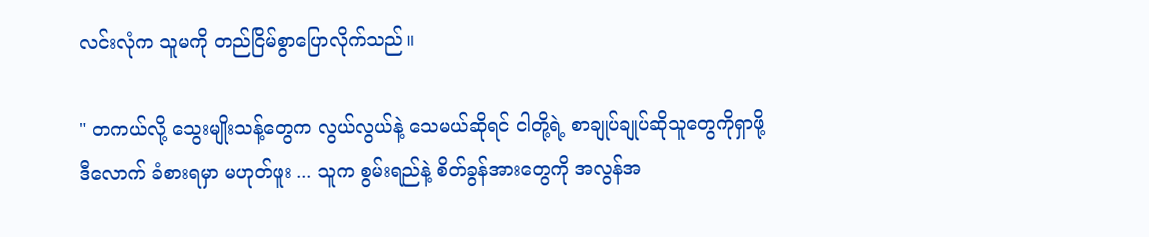လင်းလုံက သူမကို တည်ငြိမ်စွာပြောလိုက်သည်။

" တကယ်လို့ သွေးမျိုးသန့်တွေက လွယ်လွယ်နဲ့ သေမယ်ဆိုရင် ငါတို့ရဲ့ စာချုပ်ချုပ်ဆိုသူတွေကိုရှာဖို့ ဒီလောက် ခံစားရမှာ မဟုတ်ဖူး ... သူက စွမ်းရည်နဲ့ စိတ်ခွန်အားတွေကို အလွန်အ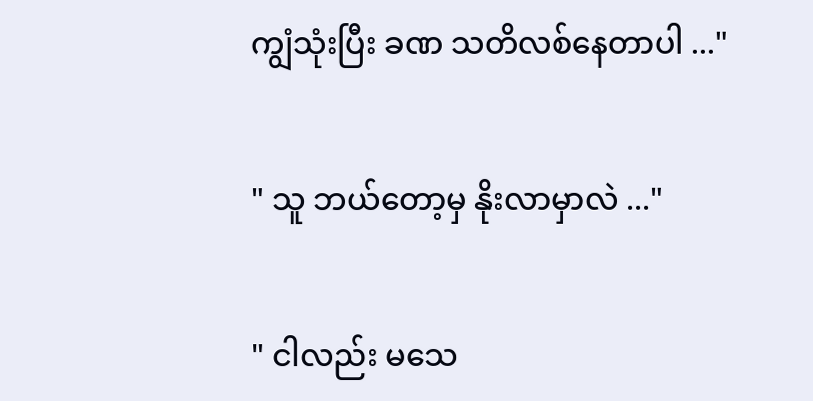ကျွံသုံးပြီး ခဏ သတိလစ်နေတာပါ ..."


" သူ ဘယ်တော့မှ နိုးလာမှာလဲ ..."


" ငါလည်း မသေ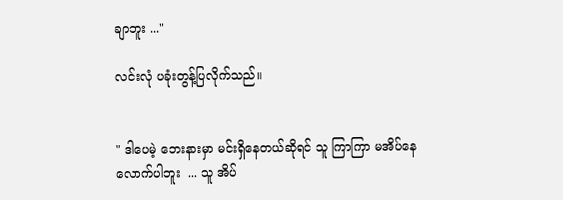ချာဘူး ..."

လင်းလုံ ပခုံးတွန့်ပြလိုက်သည်။


" ဒါပေမဲ့ ဘေးနားမှာ မင်းရှိနေတယ်ဆိုရင် သူ ကြာကြာ မအိပ်နေလောက်ပါဘူး  ... သူ အိပ်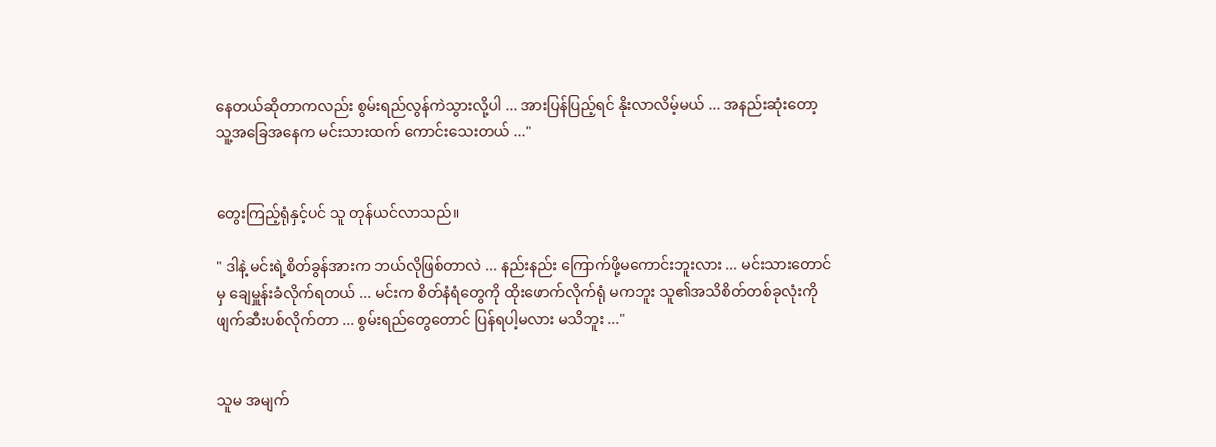နေတယ်ဆိုတာကလည်း စွမ်းရည်လွန်ကဲသွားလို့ပါ ... အားပြန်ပြည့်ရင် နိုးလာလိမ့်မယ် ... အနည်းဆုံးတော့ သူ့အခြေအနေက မင်းသားထက် ကောင်းသေးတယ် ..."


တွေးကြည့်ရုံနှင့်ပင် သူ တုန်ယင်လာသည်။

" ဒါနဲ့ မင်းရဲ့စိတ်ခွန်အားက ဘယ်လိုဖြစ်တာလဲ ... နည်းနည်း ကြောက်ဖို့မကောင်းဘူးလား ... မင်းသားတောင်မှ ချေမှူန်းခံလိုက်ရတယ် ... မင်းက စိတ်နံရံတွေကို ထိုးဖောက်လိုက်ရုံ မကဘူး သူ၏အသိစိတ်တစ်ခုလုံးကို ဖျက်ဆီးပစ်လိုက်တာ ... စွမ်းရည်တွေတောင် ပြန်ရပါ့မလား မသိဘူး ..."


သူမ အမျက်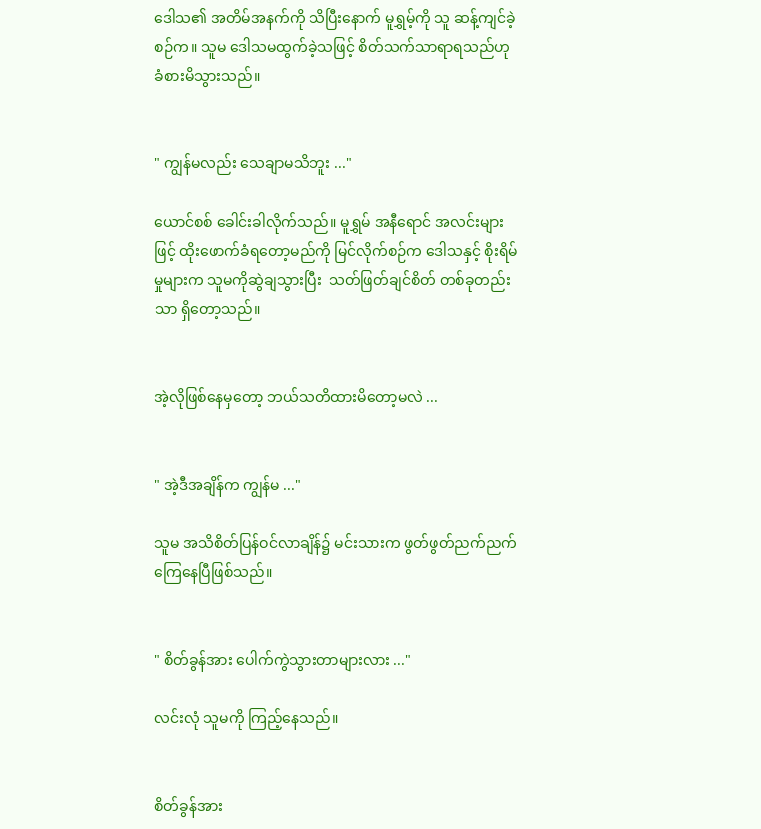ဒေါသ၏ အတိမ်အနက်ကို သိပြီးနောက် မူရွှမ့်ကို သူ ဆန့်ကျင်ခဲ့စဉ်က။ သူမ ‌ဒေါသမထွက်ခဲ့သဖြင့် စိတ်သက်သာရာရသည်ဟု ခံစားမိသွားသည်။


" ကျွန်မလည်း သေချာမသိဘူး ..."

ယောင်စစ် ခေါင်းခါလိုက်သည်။ မူရွှမ် အနီရောင် အလင်းများဖြင့် ထိုးဖောက်ခံရတော့မည်ကို မြင်လိုက်စဉ်က‌ ဒေါသနှင့် စိုးရိမ်မှုများက သူမကိုဆွဲချသွားပြီး  သတ်ဖြတ်ချင်စိတ် တစ်ခုတည်းသာ ရှိတော့သည်။


အဲ့လိုဖြစ်နေမှတော့ ဘယ်သတိထားမိတော့မလဲ ...


" အဲ့ဒီအချိန်က ကျွန်မ ..."

သူမ အသိစိတ်ပြန်ဝင်လာချိန်၌ မင်းသားက ဖွတ်ဖွတ်ညက်ညက် ကြေနေပြီဖြစ်သည်။


" စိတ်ခွန်အား ပေါက်ကွဲသွားတာများလား ..."

လင်းလုံ သူမကို ကြည့်နေသည်။


စိတ်ခွန်အား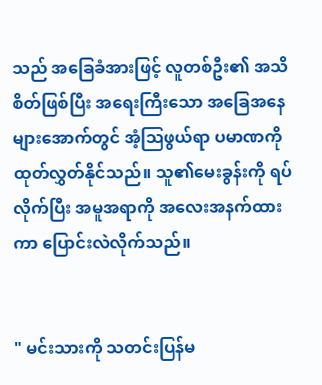သည် အခြေခံအားဖြင့် လူတစ်ဦး၏ အသိစိတ်ဖြစ်ပြီး အရေးကြီးသော အခြေအနေများအောက်တွင် အံ့ဩဖွယ်ရာ ပမာဏကို ထုတ်လွှတ်နိုင်သည်။ သူ၏မေးခွန်းကို ရပ်လိုက်ပြီး အမူအရာကို အလေးအနက်ထားကာ ပြောင်းလဲလိုက်သည်။


" မင်းသားကို သတင်းပြန်မ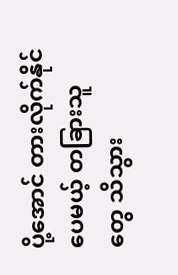ပို့အောင် တားလိုက်နိုင်ပေမယ့် တခြားသူတွေ သိသွား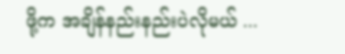ဖို့က အချိန်နည်းနည်းပဲလိုမယ် ...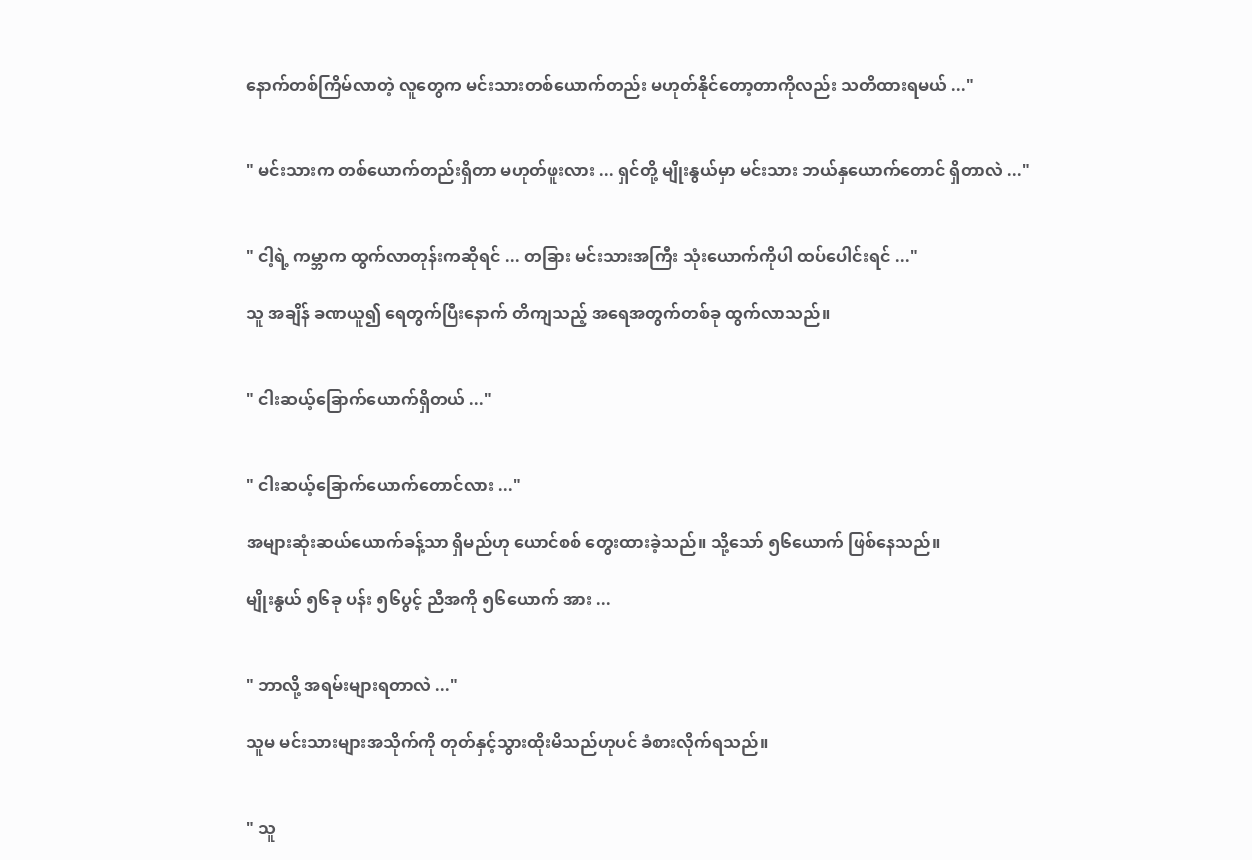နောက်တစ်ကြိမ်လာတဲ့ လူတွေက မင်းသားတစ်ယောက်တည်း မဟုတ်နိုင်တော့တာကိုလည်း သတိထားရမယ် ..."


" မင်းသားက တစ်ယောက်တည်းရှိတာ မဟုတ်ဖူးလား ... ရှင်တို့ မျိုးနွယ်မှာ မင်းသား ဘယ်နှယောက်တောင် ရှိတာလဲ ..."


" ငါ့ရဲ့ ကမ္ဘာက ထွက်လာတုန်းကဆိုရင် ... တခြား မင်းသားအကြီး သုံးယောက်ကိုပါ ထပ်ပေါင်းရင် ..."

သူ အချိန် ခဏယူ၍ ရေတွက်ပြီးနောက် တိကျသည့် အရေအတွက်တစ်ခု ထွက်လာသည်။


" ငါးဆယ့်ခြောက်ယောက်ရှိတယ် ..."


" ငါးဆယ့်ခြောက်ယောက်တောင်လား ..."

အများဆုံးဆယ်ယောက်ခန့်သာ ရှိမည်ဟု ယောင်စစ် တွေးထားခဲ့သည်။ သို့သော် ၅၆ယောက် ဖြစ်နေသည်။

မျိုးနွယ် ၅၆ခု ပန်း ၅၆ပွင့် ညီအကို ၅၆ယောက် အား ...


" ဘာလို့ အရမ်းများရတာလဲ ..."

သူမ မင်းသားများအသိုက်ကို တုတ်နှင့်သွားထိုးမိသည်ဟုပင် ခံစားလိုက်ရသည်။


" သူ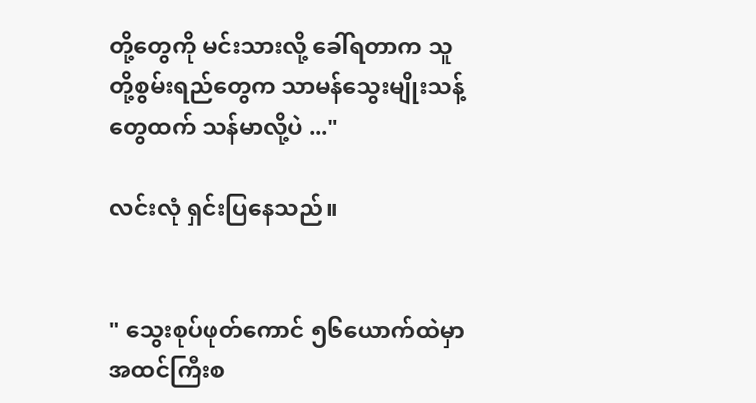တို့တွေကို မင်းသားလို့ ခေါ်ရတာက သူတို့စွမ်းရည်တွေက သာမန်သွေးမျိုးသန့်တွေထက် သန်မာလို့ပဲ ..."

လင်းလုံ ရှင်းပြနေသည်။


" သွေးစုပ်ဖုတ်ကောင် ၅၆ယောက်ထဲမှာ အထင်ကြီးစ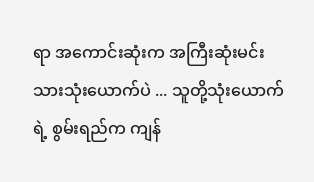ရာ အကောင်းဆုံးက အကြီးဆုံးမင်းသားသုံးယောက်ပဲ ... သူတို့သုံးယောက်ရဲ့ စွမ်းရည်က ကျန်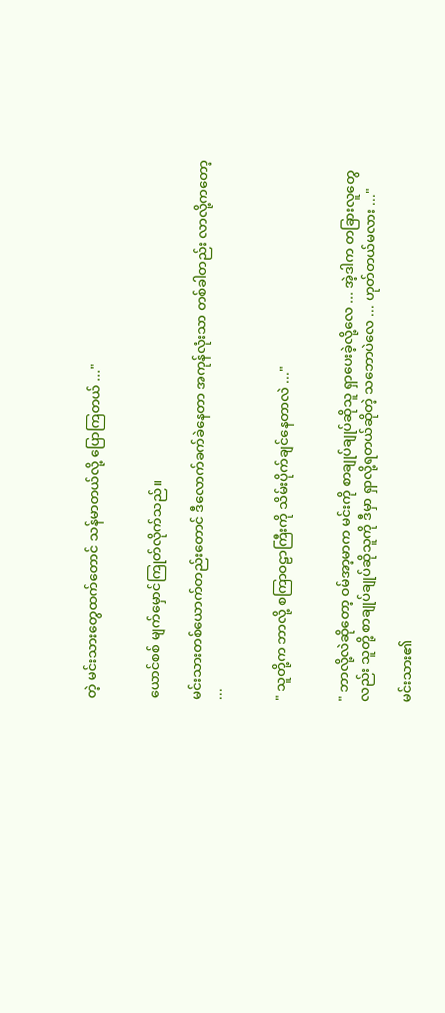တဲ့ မင်းသားတွေထက်တောင် သန်မာတယ်လို့ ပြောကြတယ် ..."


ယောင်စစ် မျက်မှောင်ကြုတ်လိုက်သည်။

မင်းသားတစ်ယောက်တည်းတောင် ဒီလောက်ခက်ခဲနေတာ အကုန်လုံးသာ တစ်ခါတည်း လာလို့ကတော့ ...


" သူတို့က ဘာလို့ စကြာဝဠာကြီးကို သိမ်းပိုက်ချင်နေတာလဲ ..."


" ဘာလို့လဲဆိုတော့ ဝမ်အာ့မာက မင်းကို စာချုပ်ချုပ်ဆိုသူ ရှာပေးခဲ့လို့လေ ... အဲ့ဒါက တခြားလူတွေလည်း သူတို့ စာချုပ်ချုပ်ဆိုသူကို ဒီမှာ ရှာလို့ရတယ်ဆိုတဲ့ သဘောပဲလေ ... ဟုတ်တယ်မလား ..."

မင်းသား၏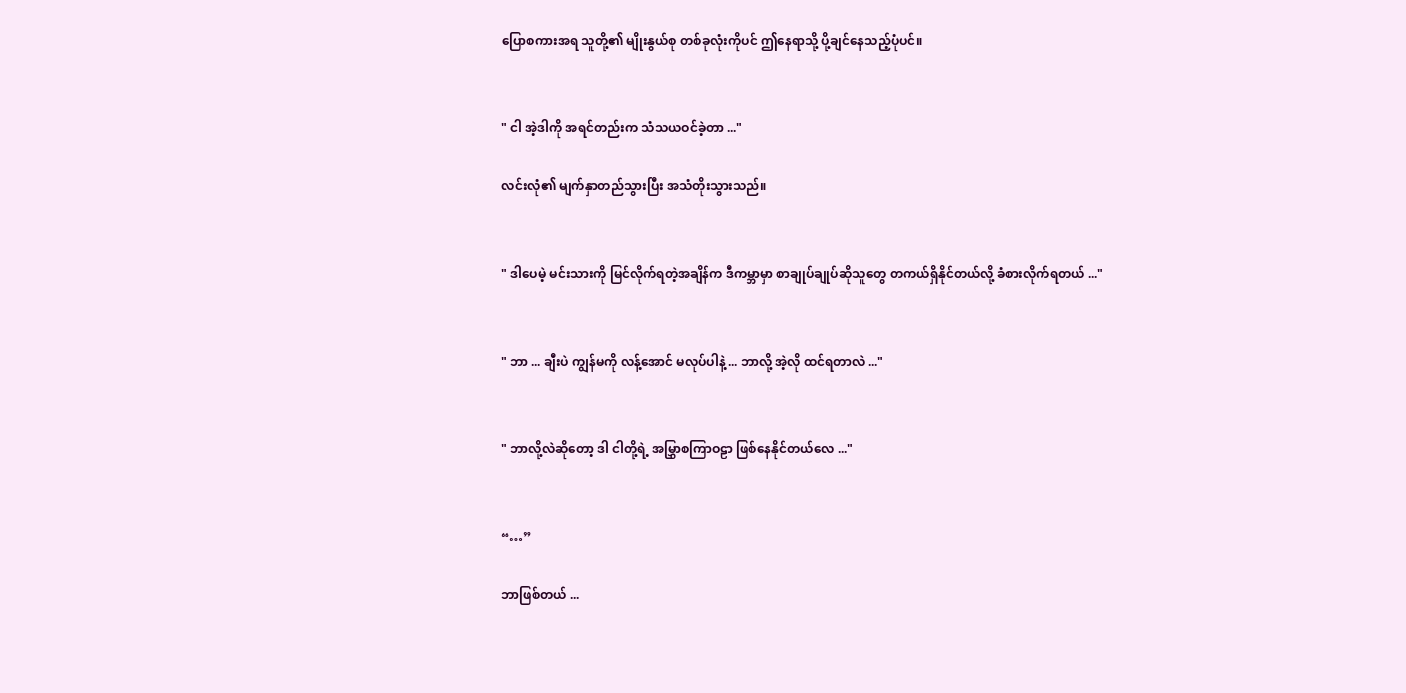ပြောစကားအရ သူတို့၏ မျိုးနွယ်စု တစ်ခုလုံးကိုပင် ဤနေရာသို့ ပို့ချင်နေသည့်ပုံပင်။


" ငါ အဲ့ဒါကို အရင်တည်းက သံသယဝင်ခဲ့တာ ..."

လင်းလုံ၏ မျက်နှာတည်သွားပြီး အသံတိုးသွားသည်။


" ဒါပေမဲ့ မင်းသားကို မြင်လိုက်ရတဲ့အချိန်က ဒီကမ္ဘာမှာ စာချုပ်ချုပ်ဆိုသူတွေ တကယ်ရှိနိုင်တယ်လို့ ခံစားလိုက်ရတယ် ..."


" ဘာ ... ချီးပဲ ကျွန်မကို လန့်အောင် မလုပ်ပါနဲ့ ... ဘာလို့ အဲ့လို ထင်ရတာလဲ ..."


" ဘာလို့လဲဆိုတော့ ဒါ ငါတို့ရဲ့ အမြွှာစကြာဝဠာ ဖြစ်နေနိုင်တယ်လေ ..."


“…”

ဘာဖြစ်တယ် ...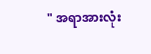" အရာအားလုံး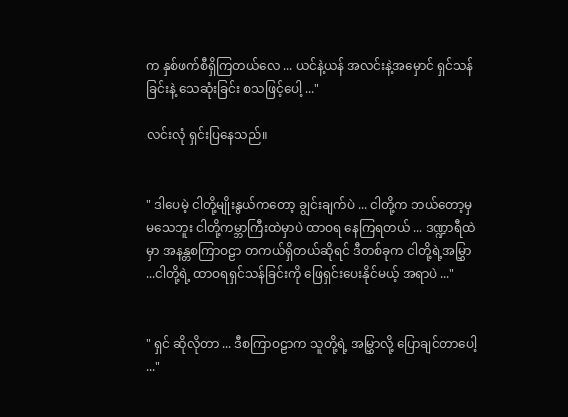က နှစ်ဖက်စီရှိကြတယ်လေ ... ယင်နဲ့ယန် အလင်းနဲ့အမှောင် ရှင်သန်ခြင်းနဲ့ သေဆုံးခြင်း စသဖြင့်ပေါ့ ..."

လင်းလုံ ရှင်းပြနေသည်။


" ဒါပေမဲ့ ငါတို့မျိုးနွယ်ကတော့ ချွင်းချက်ပဲ ... ငါတို့က ဘယ်တော့မှမသေဘူး ငါတို့ကမ္ဘာကြီးထဲမှာပဲ ထာဝရ နေကြရတယ် ... ဒဏ္ဍာရီထဲမှာ အနန္တစကြာဝဠာ တကယ်ရှိတယ်ဆိုရင် ဒီတစ်ခုက ငါတို့ရဲ့အမြွှာ ...ငါတို့ရဲ့ ထာဝရရှင်သန်ခြင်းကို ဖြေရှင်းပေးနိုင်မယ့် အရာပဲ ..."


" ရှင် ဆိုလိုတာ ... ဒီစကြာဝဠာက သူတို့ရဲ့ အမြွှာလို့ ပြောချင်တာပေါ့ ..."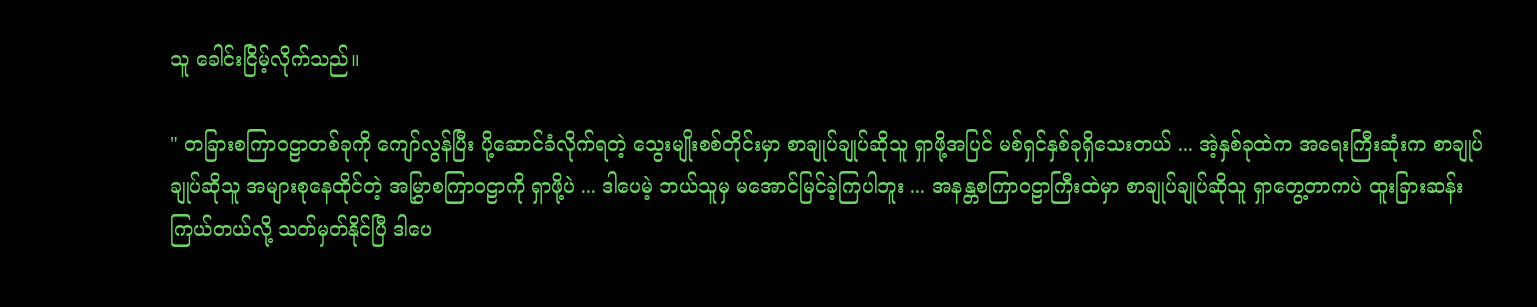သူ ခေါင်းငြိမ့်လိုက်သည်။

" တခြားစကြာဝဠာတစ်ခုကို ကျော်လွန်ပြီး ပို့ဆောင်ခံလိုက်ရတဲ့ သွေးမျိုးစစ်တိုင်းမှာ စာချုပ်ချုပ်ဆိုသူ ရှာဖို့အပြင် မစ်ရှင်နှစ်ခုရှိသေးတယ် ... အဲ့နှစ်ခုထဲက အရေးကြီးဆုံးက စာချုပ်ချုပ်ဆိုသူ အများစုနေထိုင်တဲ့ အမြွှာစကြာဝဠာကို ရှာဖို့ပဲ ... ဒါပေမဲ့ ဘယ်သူမှ မအောင်မြင်ခဲ့ကြပါဘူး ... အနန္တစကြာဝဠာကြီးထဲမှာ စာချုပ်ချုပ်ဆိုသူ ရှာတွေ့တာကပဲ ထူးခြားဆန်းကြယ်တယ်လို့ သတ်မှတ်နိုင်ပြီ ဒါပေ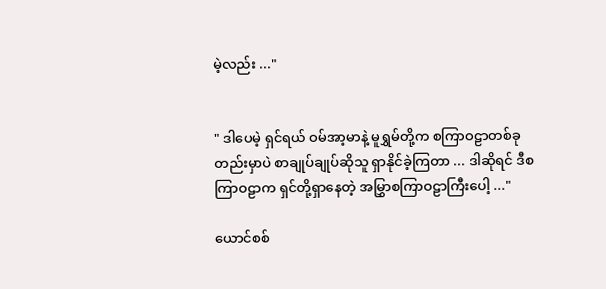မဲ့လည်း ..."


" ဒါပေမဲ့ ရှင်ရယ် ဝမ်အာ့မာနဲ့ မူရွှမ်တို့က စကြာဝဠာတစ်ခုတည်းမှာပဲ စာချုပ်ချုပ်ဆိုသူ ရှာနိုင်ခဲ့ကြတာ ... ဒါဆိုရင် ဒီစကြာဝဠာက ရှင်တို့ရှာနေတဲ့ အမြွှာစကြာဝဠာကြီးပေါ့ ..."

ယောင်စစ်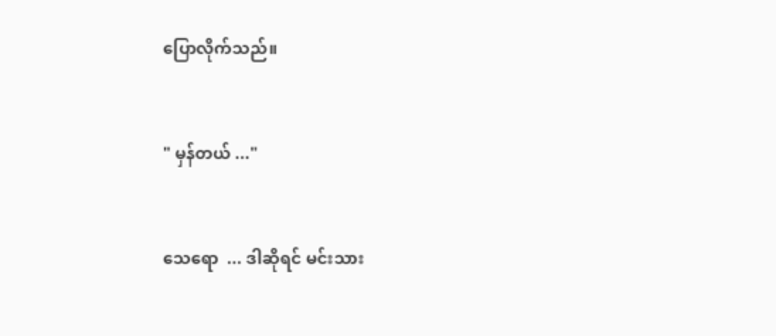ပြောလိုက်သည်။


" မှန်တယ် ..."


သေရော  ... ဒါဆိုရင် မင်းသား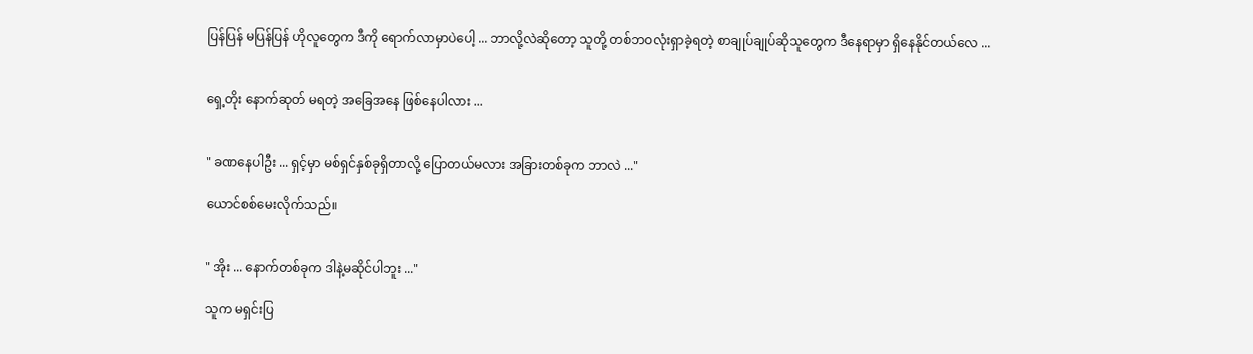ပြန်ပြန် မပြန်ပြန် ဟိုလူတွေက ဒီကို ရောက်လာမှာပဲပေါ့ ... ဘာလို့လဲဆိုတော့ သူတို့ တစ်ဘဝလုံးရှာခဲ့ရတဲ့ စာချုပ်ချုပ်ဆိုသူတွေက ဒီနေရာမှာ ရှိနေနိုင်တယ်လေ ...


ရှေ့တိုး နောက်ဆုတ် မရတဲ့ အခြေအနေ ဖြစ်နေပါလား ...


" ခဏနေပါဦး ... ရှင့်မှာ မစ်ရှင်နှစ်ခုရှိတာလို့ ပြောတယ်မလား အခြားတစ်ခုက ဘာလဲ ..."

ယောင်‌စစ်မေးလိုက်သည်။


" အိုး ... နောက်တစ်ခုက ဒါနဲ့မဆိုင်ပါဘူး ..."

သူက မရှင်းပြ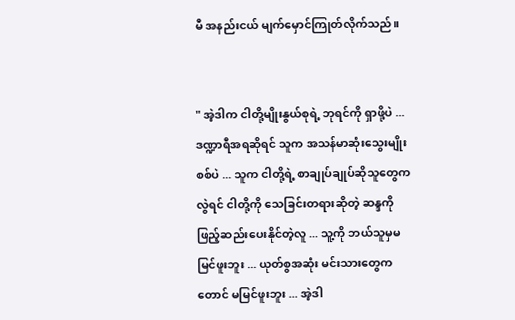မီ အနည်းငယ် မျက်မှောင်ကြုတ်လိုက်သည်။


" အဲ့ဒါက ငါတို့မျိုးနွယ်စုရဲ့ ဘုရင်ကို ရှာဖို့ပဲ ... ဒဏ္ဍာရီအရဆိုရင် သူက အသန်မာဆုံးသွေးမျိုးစစ်ပဲ ... သူက ငါတို့ရဲ့ စာချုပ်ချုပ်ဆိုသူတွေကလွဲရင် ငါတို့ကို သေခြင်းတရားဆိုတဲ့ ဆန္ဒကို ဖြည့်ဆည်းပေးနိုင်တဲ့လူ ... သူ့ကို ဘယ်သူမှမမြင်ဖူးဘူး ... ယုတ်စွအဆုံး မင်းသားတွေကတောင် မမြင်ဖူးဘူး ... အဲ့ဒါ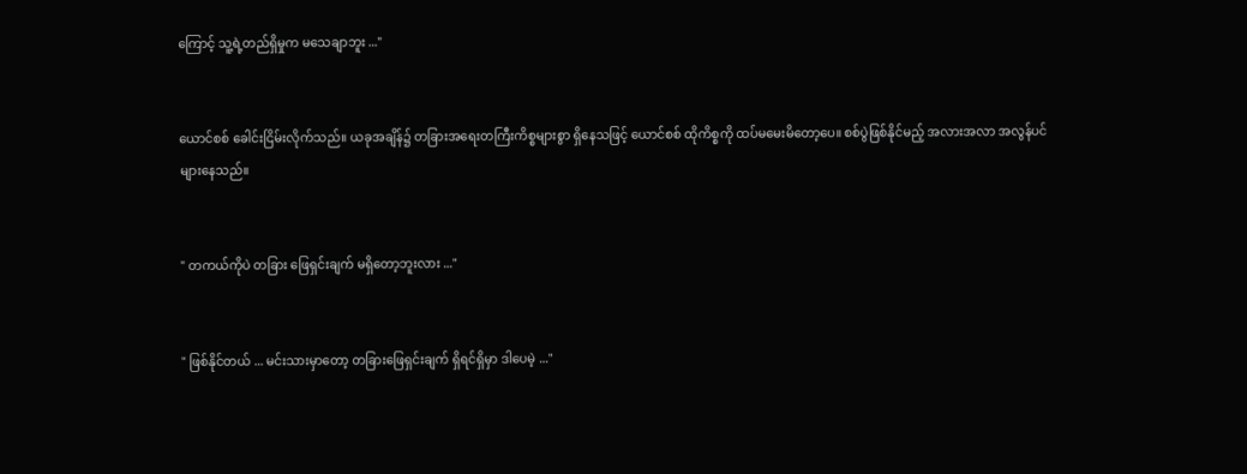ကြောင့် သူ့ရဲ့တည်ရှိမှုက မသေချာဘူး ..."


ယောင်စစ် ခေါင်းငြိမ်းလိုက်သည်။ ယခုအချိန်၌ တခြား‌အရေးတကြီးကိစ္စများစွာ ရှိနေသဖြင့် ယောင်စစ် ထိုကိစ္စကို ထပ်မမေး‌မိတော့ပေ။ စစ်ပွဲဖြစ်နိုင်မည့် အလားအလာ အလွန်ပင် များနေသည်။


" တကယ်ကိုပဲ တခြား ဖြေရှင်းချက် မရှိတော့ဘူးလား ..."


" ဖြစ်နိုင်တယ် ... မင်းသားမှာတော့ တခြားဖြေရှင်းချက် ရှိရင်ရှိမှာ ဒါပေမဲ့ ..."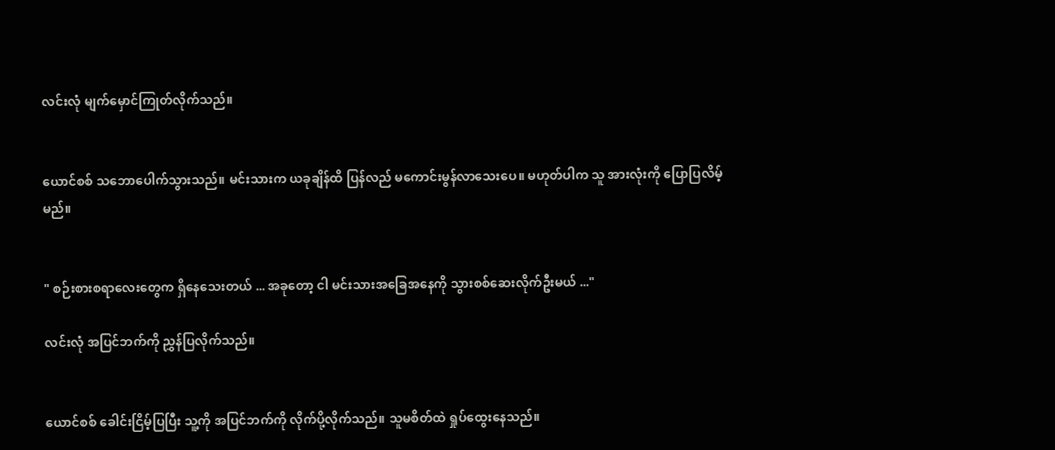လင်းလုံ မျက်မှောင်ကြုတ်လိုက်သည်။


ယောင်စစ် သဘောပေါက်သွားသည်။ မင်းသားက ယခုချိန်ထိ ပြန်လည် မကောင်းမွန်လာသေးပေ။ မဟုတ်ပါက သူ အားလုံးကို ပြောပြလိမ့်မည်။


" စဉ်းစားစရာလေးတွေက ရှိနေသေးတယ် ... အခုတော့ ငါ မင်းသားအခြေအနေကို သွားစစ်ဆေးလိုက်ဦးမယ် ..."

လင်းလုံ အပြင်ဘက်ကို ညွှန်ပြလိုက်သည်။


ယောင်စစ် ခေါင်းငြိမ့်ပြပြီး သူ့ကို အပြင်ဘက်ကို လိုက်ပို့လိုက်သည်။ သူမစိတ်ထဲ ရှုပ်ထွေးနေသည်။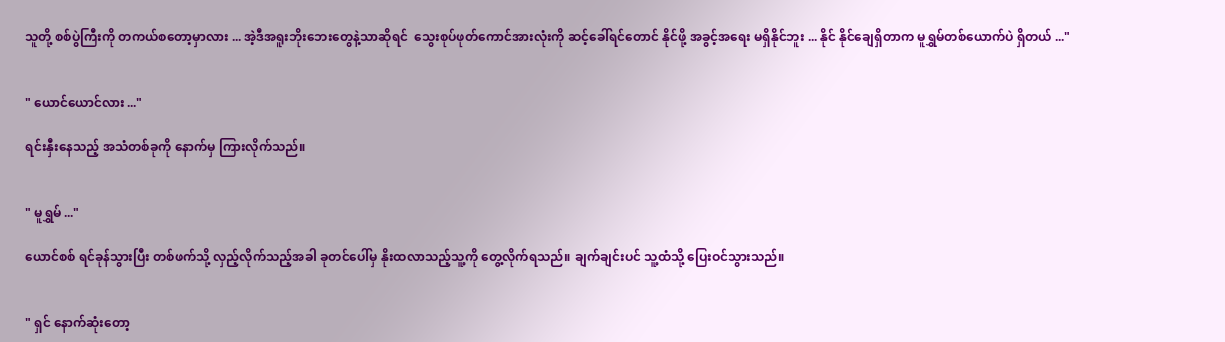သူတို့ စစ်ပွဲကြီးကို တကယ်စတော့မှာလား ... အဲ့ဒီအရူးဘိုးဘေးတွေနဲ့သာဆိုရင်  သွေးစုပ်ဖုတ်ကောင်အားလုံးကို ဆင့်ခေါ်ရင်တောင် နိုင်ဖို့ အခွင့်အရေး မရှိနိုင်ဘူး ... နိုင် နိုင်ချေရှိတာက မူရွှမ်တစ်ယောက်ပဲ ရှိတယ် ..."


" ယောင်ယောင်လား ..."

ရင်းနှီးနေသည့် အသံတစ်ခုကို နောက်မှ ကြားလိုက်သည်။


" မူရွှမ် ..."

ယောင်စစ် ရင်ခုန်သွားပြီး ‌တစ်ဖက်သို့ လှည့်လိုက်သည့်အခါ ခုတင်ပေါ်မှ နိုးထလာသည့်သူ့ကို တွေ့လိုက်ရသည်။ ချက်ချင်းပင် သူ့ထံသို့ ပြေးဝင်သွားသည်။


" ရှင် နောက်ဆုံးတော့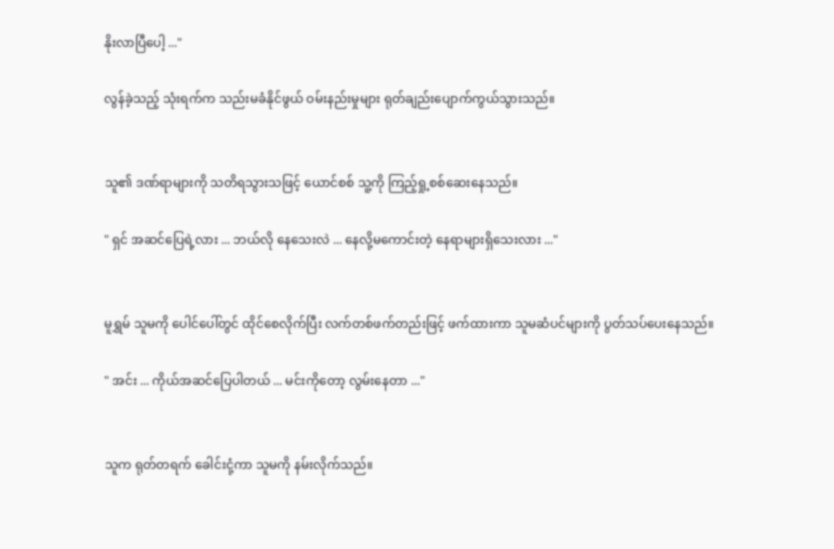နိုးလာပြီပေါ့ ..."

လွန်ခဲ့သည့် သုံးရက်က သည်းမခံနိုင်ဖွယ် ဝမ်းနည်းမှုများ ရုတ်ချည်းပျောက်ကွယ်သွားသည်။


သူ၏ ဒဏ်ရာများကို သတိရသွားသဖြင့် ယောင်စစ် သူ့ကို ကြည့်ရှု့စစ်ဆေးနေသည်။

" ရှင် အဆင်ပြေရဲ့လား ... ဘယ်လို နေသေးလဲ ... နေလို့မကောင်းတဲ့ နေရာများရှိသေးလား ..."


မူရွှမ် သူမကို ပေါင်ပေါ်တွင် ထိုင်စေလိုက်ပြီး လက်တစ်ဖက်တည်းဖြင့် ဖက်ထားကာ သူမဆံပင်များကို ပွတ်သပ်ပေးနေသည်။

" အင်း ... ကိုယ်အဆင်ပြေပါတယ် ... မင်းကိုတော့ လွမ်းနေတာ ..."


သူက ရုတ်တရက် ခေါင်းငုံ့ကာ သူမကို နမ်းလိုက်သည်။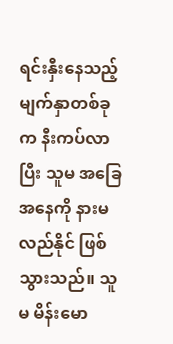ရင်းနှီးနေသည့် မျက်နှာတစ်ခုက နီးကပ်လာပြီး သူမ အခြေအနေကို နားမလည်နိုင် ဖြစ်သွားသည်။ သူမ မိန်းမော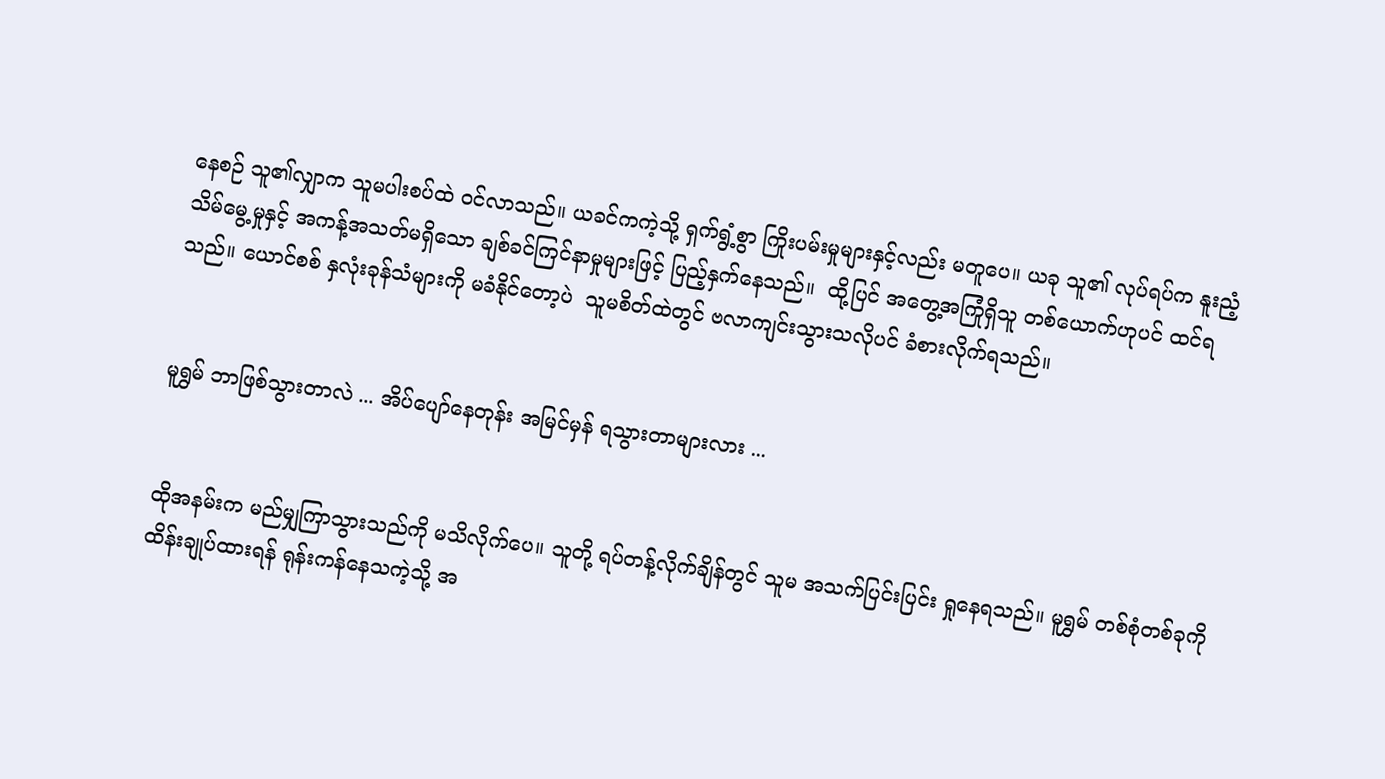နေစဉ် သူ၏လျှာက သူမပါးစပ်ထဲ ဝင်လာသည်။ ယခင်ကကဲ့သို့ ရှက်ရွံ့စွာ ကြိုးပမ်းမှုများနှင့်လည်း မတူပေ။ ယခု သူ၏ လုပ်ရပ်က နူးညံ့သိမ်မွေ့မှုနှင့် အကန့်အသတ်မရှိသော ချစ်ခင်ကြင်နာမှုများဖြင့် ပြည့်နှက်နေသည်။  ထို့ပြင် အတွေ့အကြုံရှိသူ တစ်ယောက်ဟုပင် ထင်ရသည်။ ယောင်စစ် နှလုံးခုန်သံများကို မခံနိုင်တော့ပဲ  သူမစိတ်ထဲတွင် ဗလာကျင်းသွားသလိုပင် ခံစားလိုက်ရသည်။


မူရွှမ် ဘာဖြစ်သွားတာလဲ ... အိပ်ပျော်နေတုန်း အမြင်မှန် ရသွားတာများလား ...


ထိုအနမ်းက မည်မျှကြာသွားသည်ကို မသိလိုက်ပေ။ သူတို့ ရပ်တန့်လိုက်ချိန်တွင် သူမ အသက်ပြင်းပြင်း ရှုနေရသည်။ မူရွှမ် တစ်စုံတစ်ခုကို ထိန်းချုပ်ထားရန် ရုန်းကန်နေသကဲ့သို့ အ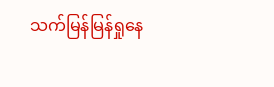သက်မြန်မြန်ရှုနေ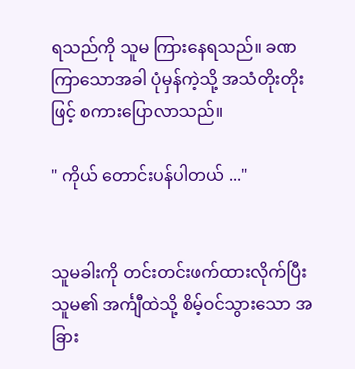ရသည်ကို သူမ ကြားနေရသည်။ ခဏကြာသောအခါ ပုံမှန်ကဲ့သို့ အသံတိုးတိုးဖြင့် စကားပြောလာသည်။

" ကိုယ် တောင်းပန်ပါတယ် ..."


သူမခါးကို တင်းတင်းဖက်ထားလိုက်ပြီး သူမ၏ အင်္ကျီထဲသို့ စိမ့်ဝင်သွားသော အခြား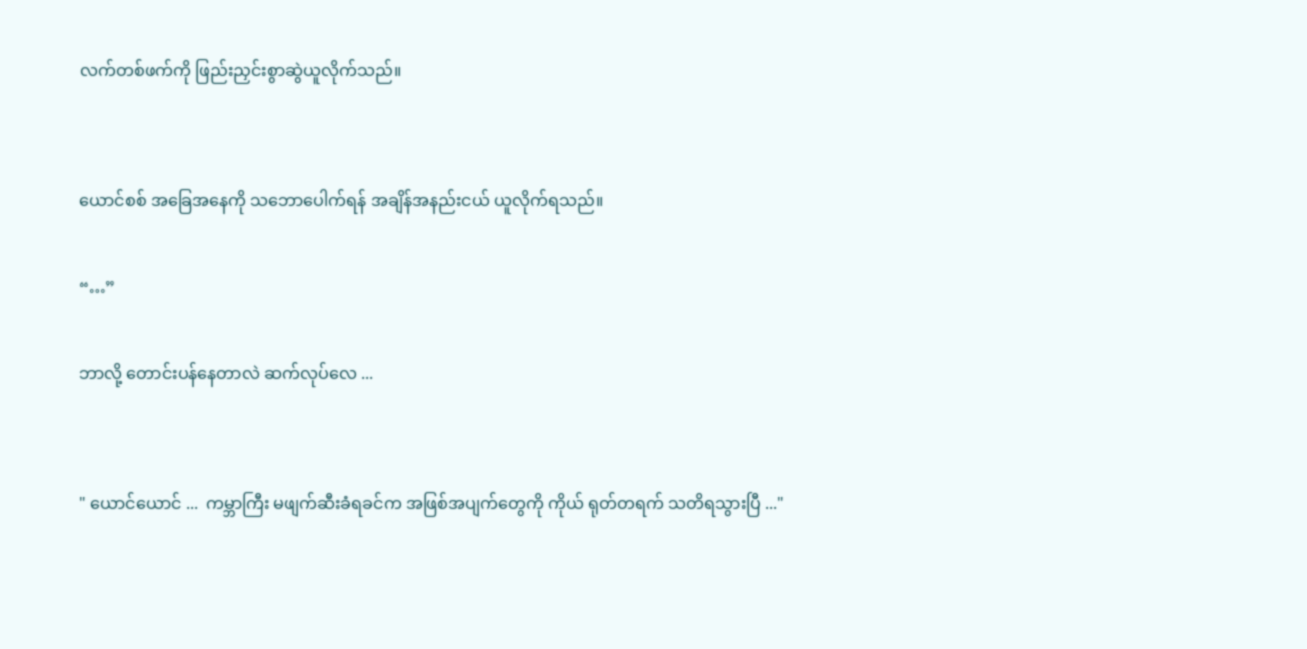လက်တစ်ဖက်ကို ဖြည်းညှင်းစွာဆွဲယူလိုက်သည်။


ယောင်စစ် အခြေအနေကို သဘောပေါက်ရန် အချိန်အနည်းငယ် ယူလိုက်ရသည်။

“…”

ဘာလို့ တောင်းပန်နေတာလဲ ဆက်လုပ်လေ ...


" ယောင်ယောင် ...  ကမ္ဘာကြီး မဖျက်ဆီးခံရခင်က အဖြစ်အပျက်တွေကို ကိုယ် ရုတ်တရက် သတိရသွားပြီ ..."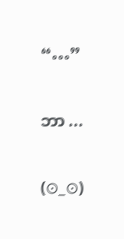“…”


ဘာ ...


(⊙_⊙)